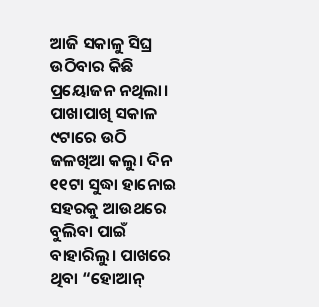ଆଜି ସକାଳୁ ସିଘ୍ର ଉଠିବାର କିଛି ପ୍ରୟୋଜନ ନଥିଲା। ପାଖାପାଖି ସକାଳ ୯ଟାରେ ଉଠି ଜଳଖିଆ କଲୁ। ଦିନ ୧୧ଟା ସୁଦ୍ଧା ହାନୋଇ ସହରକୁ ଆଉଥରେ ବୁଲିବା ପାଇଁ ବାହାରିଲୁ। ପାଖରେ ଥିବା “ହୋଆନ୍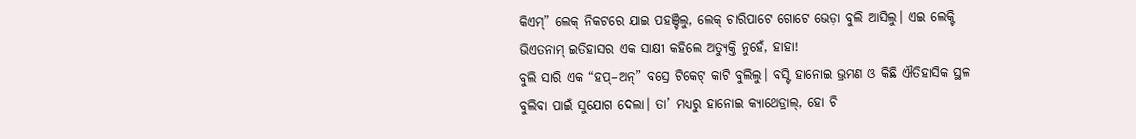କିଏମ୍” ଲେକ୍ ନିକଟରେ ଯାଇ ପହଞ୍ଚିଲୁ, ଲେକ୍ ଚାରିପାଟେ ଗୋଟେ ଭେଡ଼ା ବୁଲି ଆସିଲୁ। ଏଇ ଲେକ୍ଟି ଭିଏତନାମ୍ ଇତିହାସର ଏକ ସାକ୍ଷୀ କହିଲେ ଅତ୍ୟୁକ୍ତି ନୁହେଁ, ହାହା!
ବୁଲି ସାରି ଏକ “ହପ୍–ଅନ୍” ବସ୍ରେ ଟିକେଟ୍ କାଟି ବୁଲିଲୁ। ବସ୍ଟି ହାନୋଇ ଭ୍ରମଣ ଓ କିଛି ଐତିହାସିକ ସ୍ଥଳ ବୁଲିବା ପାଇଁ ସୁଯୋଗ ଦେଲା। ତା’ ମଧ୍ୟରୁ ହାନୋଇ କ୍ୟାଥେଡ୍ରାଲ୍, ହୋ ଚି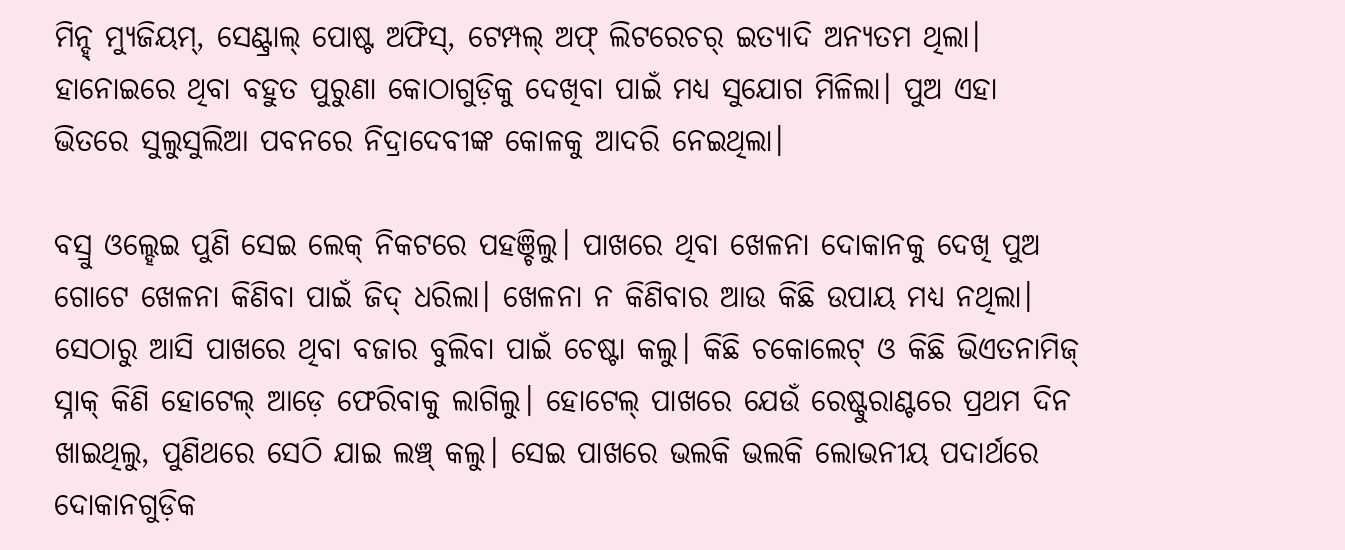ମିନ୍ହ୍ ମ୍ୟୁଜିୟମ୍, ସେଣ୍ଟ୍ରାଲ୍ ପୋଷ୍ଟ ଅଫିସ୍, ଟେମ୍ପଲ୍ ଅଫ୍ ଲିଟରେଚର୍ ଇତ୍ୟାଦି ଅନ୍ୟତମ ଥିଲା। ହାନୋଇରେ ଥିବା ବହୁତ ପୁରୁଣା କୋଠାଗୁଡ଼ିକୁ ଦେଖିବା ପାଇଁ ମଧ୍ୟ ସୁଯୋଗ ମିଳିଲା। ପୁଅ ଏହା ଭିତରେ ସୁଲୁସୁଲିଆ ପବନରେ ନିଦ୍ରାଦେବୀଙ୍କ କୋଳକୁ ଆଦରି ନେଇଥିଲା।

ବସ୍ରୁ ଓଲ୍ହେଇ ପୁଣି ସେଇ ଲେକ୍ ନିକଟରେ ପହଞ୍ଚିଲୁ। ପାଖରେ ଥିବା ଖେଳନା ଦୋକାନକୁ ଦେଖି ପୁଅ ଗୋଟେ ଖେଳନା କିଣିବା ପାଇଁ ଜିଦ୍ ଧରିଲା। ଖେଳନା ନ କିଣିବାର ଆଉ କିଛି ଉପାୟ ମଧ୍ୟ ନଥିଲା।
ସେଠାରୁ ଆସି ପାଖରେ ଥିବା ବଜାର ବୁଲିବା ପାଇଁ ଚେଷ୍ଟା କଲୁ। କିଛି ଚକୋଲେଟ୍ ଓ କିଛି ଭିଏତନାମିଜ୍ ସ୍ନାକ୍ କିଣି ହୋଟେଲ୍ ଆଡ଼େ ଫେରିବାକୁ ଲାଗିଲୁ। ହୋଟେଲ୍ ପାଖରେ ଯେଉଁ ରେଷ୍ଟୁରାଣ୍ଟରେ ପ୍ରଥମ ଦିନ ଖାଇଥିଲୁ, ପୁଣିଥରେ ସେଠି ଯାଇ ଲଞ୍ଚ୍ କଲୁ। ସେଇ ପାଖରେ ଭଲକି ଭଲକି ଲୋଭନୀୟ ପଦାର୍ଥରେ ଦୋକାନଗୁଡ଼ିକ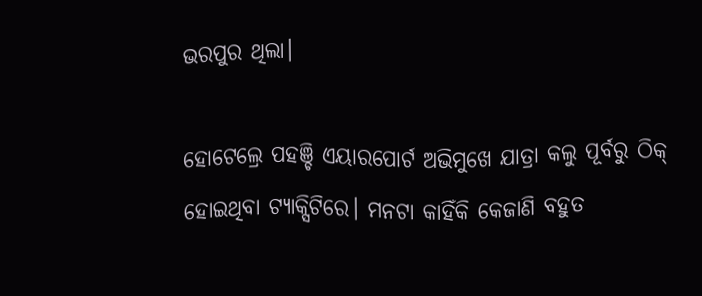ଭରପୁର ଥିଲା।

ହୋଟେଲ୍ରେ ପହଞ୍ଚି ଏୟାରପୋର୍ଟ ଅଭିମୁଖେ ଯାତ୍ରା କଲୁ ପୂର୍ବରୁ ଠିକ୍ ହୋଇଥିବା ଟ୍ୟାକ୍ସିଟିରେ। ମନଟା କାହିଁକି କେଜାଣି ବହୁତ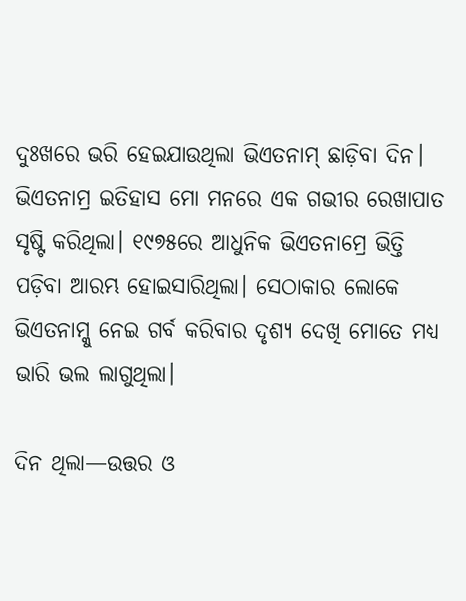ଦୁଃଖରେ ଭରି ହେଇଯାଉଥିଲା ଭିଏତନାମ୍ ଛାଡ଼ିବା ଦିନ। ଭିଏତନାମ୍ର ଇତିହାସ ମୋ ମନରେ ଏକ ଗଭୀର ରେଖାପାତ ସୃଷ୍ଟି କରିଥିଲା। ୧୯୭୫ରେ ଆଧୁନିକ ଭିଏତନାମ୍ରେ ଭିତ୍ତି ପଡ଼ିବା ଆରମ୍ଭ ହୋଇସାରିଥିଲା। ସେଠାକାର ଲୋକେ ଭିଏତନାମ୍କୁ ନେଇ ଗର୍ବ କରିବାର ଦୃଶ୍ୟ ଦେଖି ମୋତେ ମଧ୍ୟ ଭାରି ଭଲ ଲାଗୁଥିଲା।

ଦିନ ଥିଲା—ଉତ୍ତର ଓ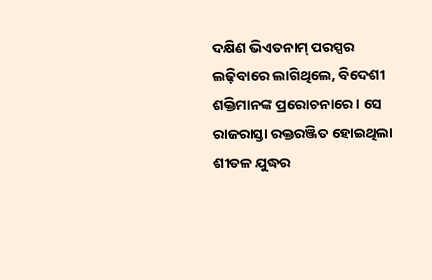ଦକ୍ଷିଣ ଭିଏତନାମ୍ ପରସ୍ପର ଲଢ଼ିବାରେ ଲାଗିଥିଲେ, ବିଦେଶୀ ଶକ୍ତିମାନଙ୍କ ପ୍ରରୋଚନାରେ। ସେ ରାଜରାସ୍ତା ରକ୍ତରଞ୍ଜିତ ହୋଇଥିଲା ଶୀତଳ ଯୁଦ୍ଧର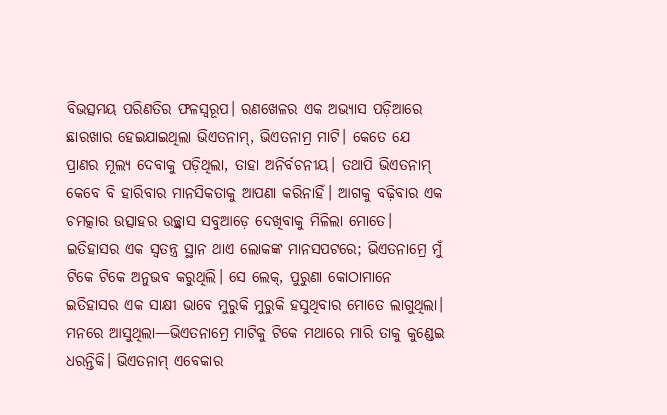ବିଭତ୍ସମୟ ପରିଣତିର ଫଳସ୍ୱରୂପ। ରଣଖେଳର ଏକ ଅଭ୍ୟାସ ପଡ଼ିଆରେ ଛାରଖାର ହେଇଯାଇଥିଲା ଭିଏତନାମ୍, ଭିଏତନାମ୍ର ମାଟି। କେତେ ଯେ ପ୍ରାଣର ମୂଲ୍ୟ ଦେବାକୁ ପଡ଼ିଥିଲା, ତାହା ଅନିର୍ବଚନୀୟ। ତଥାପି ଭିଏତନାମ୍ କେବେ ବି ହାରିବାର ମାନସିକତାକୁ ଆପଣା କରିନାହିଁ। ଆଗକୁ ବଢ଼ିବାର ଏକ ଚମତ୍କାର ଉତ୍ସାହର ଉଚ୍ଛ୍ୱାସ ସବୁଆଡ଼େ ଦେଖିବାକୁ ମିଳିଲା ମୋତେ।
ଇତିହାସର ଏକ ସ୍ୱତନ୍ତ୍ର ସ୍ଥାନ ଥାଏ ଲୋକଙ୍କ ମାନସପଟରେ; ଭିଏତନାମ୍ରେ ମୁଁ ଟିକେ ଟିକେ ଅନୁଭବ କରୁଥିଲି। ସେ ଲେକ୍, ପୁରୁଣା କୋଠାମାନେ ଇତିହାସର ଏକ ସାକ୍ଷୀ ଭାବେ ମୁରୁକି ମୁରୁକି ହସୁଥିବାର ମୋତେ ଲାଗୁଥିଲା।
ମନରେ ଆସୁଥିଲା—ଭିଏତନାମ୍ରେ ମାଟିକୁ ଟିକେ ମଥାରେ ମାରି ତାକୁ କୁଣ୍ଡେଇ ଧରନ୍ତିକି। ଭିଏତନାମ୍ ଏବେକାର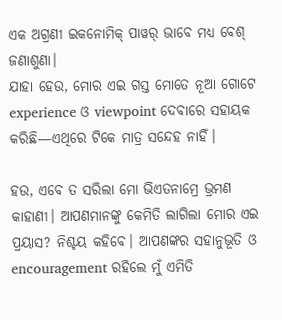ଏକ ଅଗ୍ରଣୀ ଇକନୋମିକ୍ ପାୱର୍ ଭାବେ ମଧ୍ୟ ବେଶ୍ ଜଣାଶୁଣା।
ଯାହା ହେଉ, ମୋର ଏଇ ଗସ୍ତ ମୋତେ ନୂଆ ଗୋଟେ experience ଓ viewpoint ଦେବାରେ ସହାୟକ କରିଛି—ଏଥିରେ ଟିକେ ମାତ୍ର ସନ୍ଦେହ ନାହିଁ।

ହଉ, ଏବେ ତ ସରିଲା ମୋ ଭିଏତନାମ୍ରେ ଭ୍ରମଣ କାହାଣୀ। ଆପଣମାନଙ୍କୁ କେମିତି ଲାଗିଲା ମୋର ଏଇ ପ୍ରୟାସ? ନିଶ୍ଚୟ କହିବେ। ଆପଣଙ୍କର ସହାନୁଭୂତି ଓ encouragement ରହିଲେ ମୁଁ ଏମିତି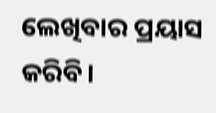ଲେଖିବାର ପ୍ରୟାସ କରିବି।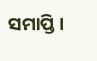ସମାପ୍ତି।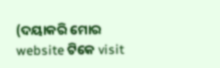(ଦୟାକରି ମୋର website ଟିକେ visit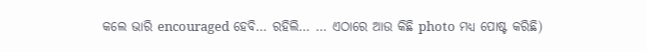କଲେ ଭାରି encouraged ହେବି… ରହିଲି… … ଏଠାରେ ଆଉ କିଛି photo ମଧ୍ୟ ପୋଷ୍ଟ କରିଛି)